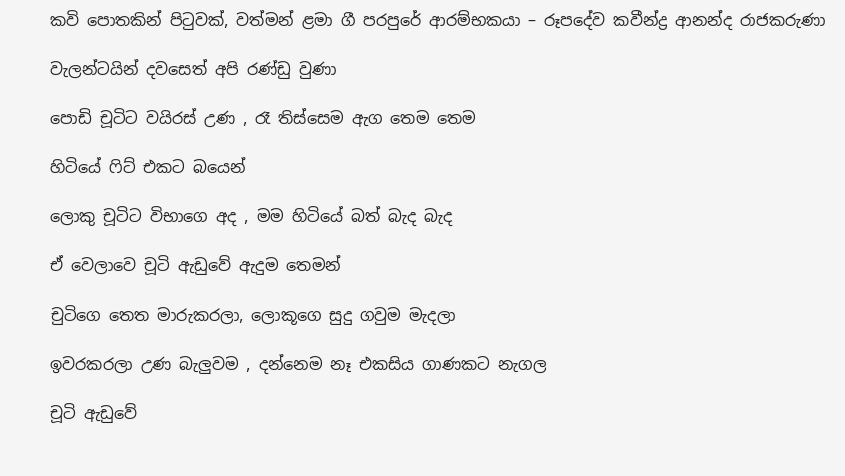කවි පොතකින් පිටුවක්, වත්මන් ළමා ගී පරපුරේ ආරම්භකයා – රූපදේව කවීන්ද්‍ර ආනන්ද රාජකරුණා

වැලන්ටයින් දවසෙත් අපි රණ්ඩු වුණා

පොඩි චූටිට වයිරස් උණ , රෑ තිස්සෙම ඇග තෙම තෙම

හිටියේ ෆිට් එකට බයෙන්

ලොකු චූටිට විභාගෙ අද , මම හිටියේ බත් බැද බැද

ඒ වෙලාවෙ චූටි ඇඩුවේ ඇදුම තෙමන්

චුටිගෙ තෙත මාරුකරලා, ලොකූගෙ සුදු ගවුම මැදලා

ඉවරකරලා උණ බැලුවම , දන්නෙම නෑ එකසිය ගාණකට නැගල

චූටි ඇඩුවේ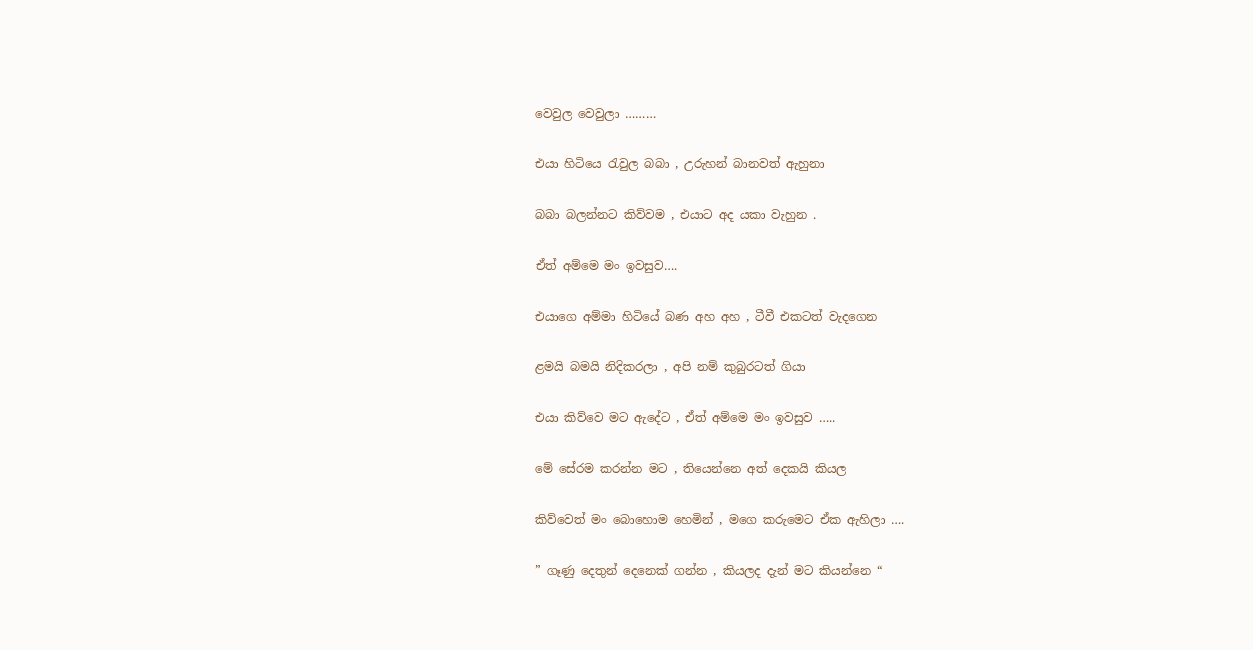වෙවුල වෙවුලා ………

එයා හිටියෙ රැවුල බබා , උරුහන් බානවත් ඇහුනා

බබා බලන්නට කිව්වම , එයාට අද යකා වැහුන .

ඒත් අම්මෙ මං ඉවසුව….

එයාගෙ අම්මා හිටියේ බණ අහ අහ , ටීවී එකටත් වැදගෙන

ළමයි බමයි නිදිකරලා , අපි නම් කුබුරටත් ගියා

එයා කිව්වෙ මට ඇදේට , ඒත් අම්මෙ මං ඉවසුව …..

මේ සේරම කරන්න මට , තියෙන්නෙ අත් දෙකයි කියල

කිව්වෙත් මං බොහොම හෙමින් , මගෙ කරුමෙට ඒක ඇහිලා ….

” ගෑණු දෙතුන් දෙනෙක් ගන්න , කියලද දැන් මට කියන්නෙ “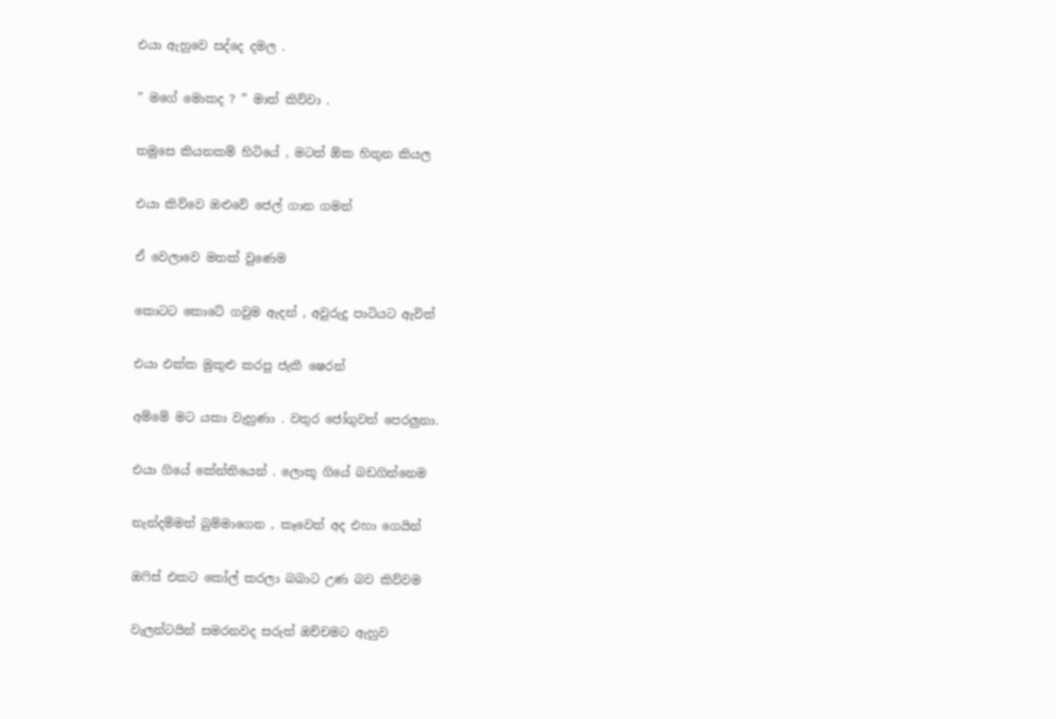එයා ඇහුවෙ සද්දෙ දමල .

” මගේ මොකද ? ” මාත් කිව්වා .

තමුසෙ කියනකම් හිටියේ , මටත් ඕක හිතුන කියල

එයා කිව්වෙ ඔළුවේ ජෙල් ගාන ගමන්

ඒ වෙලාවෙ මතක් වුණෙම

කොටට කොටේ ගවුම ඇදන් , අවුරුදු පාටියට ඇවිත්

එයා එක්ක මුකුළු කරපු ජැකී ෂෙරන්

අම්මේ මට යකා වැහුණා . වතුර ජෝගුවත් පෙරලුනා.

එයා ගියේ කේන්තියෙන් . ලොකූ ගියේ බඩගින්නෙම

නැන්දම්මත් බුම්මාගෙන , කෑවෙත් අද එහා ගෙයින්

ඔෆිස් එකට කෝල් කරලා බබාට උණ බව කිව්වම

වැලන්ටයින් සමරනවද සරුත් ඔච්චමට ඇහුව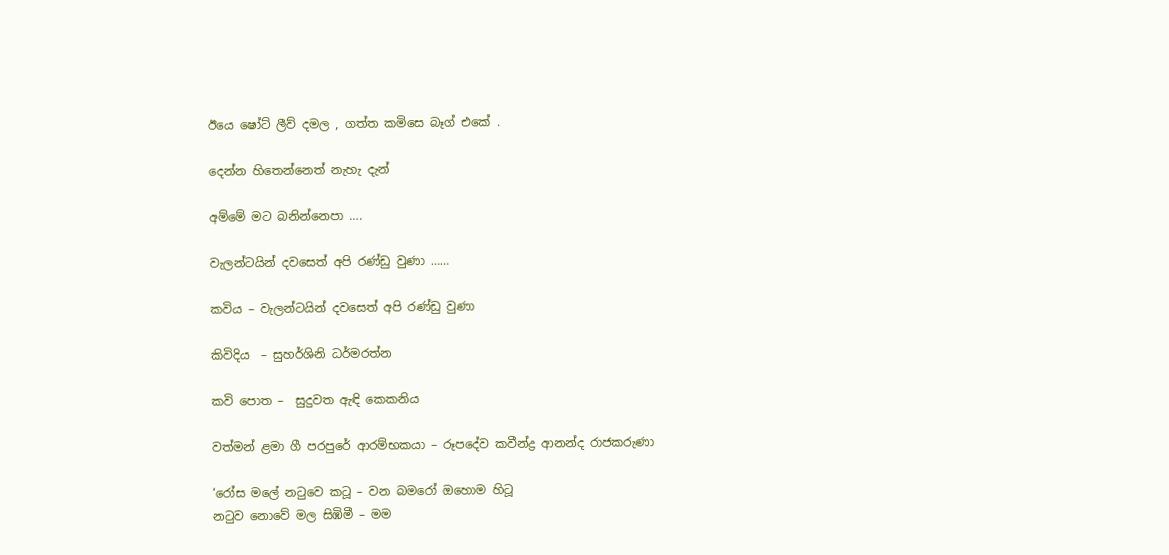ඊයෙ ෂෝට් ලීව් දමල , ගත්ත කමිසෙ බෑග් එකේ .

දෙන්න හිතෙන්නෙත් නැහැ දැන්

අම්මේ මට බනින්නෙපා ….

වැලන්ටයින් දවසෙත් අපි රණ්ඩු වුණා ……

කවිය – වැලන්ටයින් දවසෙත් අපි රණ්ඩු වුණා

කිවිදිය  – සුහර්ශිනි ධර්මරත්න

කවි පොත –  සුදුවත ඇඳි කෙකනිය

වත්මන් ළමා ගී පරපුරේ ආරම්භකයා – රූපදේව කවීන්ද්‍ර ආනන්ද රාජකරුණා

‘රෝස මලේ නටුවෙ කටූ – වන බමරෝ ඔහොම හිටූ
නටුව නොවේ මල සිඹිමී – මම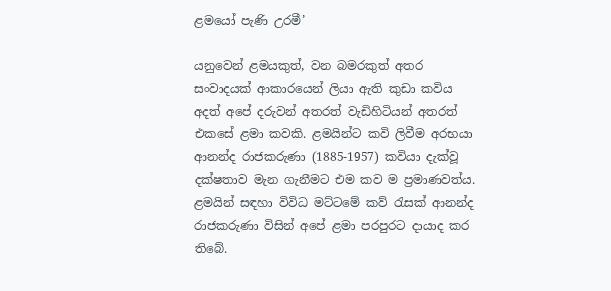ළමයෝ පැණි උරමී’

යනුවෙන් ළමයකුත්, වන බමරකුත් අතර සංවාදයක් ආකාරයෙන් ලියා ඇති කුඩා කවිය අදත් අපේ දරුවන් අතරත් වැඩිහිටියන් අතරත් එකසේ ළමා කවකි. ළමයින්ට කවි ලිවීම අරභයා ආනන්ද රාජකරුණා (1885-1957) කවියා දැක්වූ දක්ෂතාව මැන ගැනීමට එම කව ම ප්‍රමාණවත්ය. ළමයින් සඳහා විවිධ මට්ටමේ කව් රැසක් ආනන්ද රාජකරුණා විසින් අපේ ළමා පරපුරට දායාද කර තිබේ.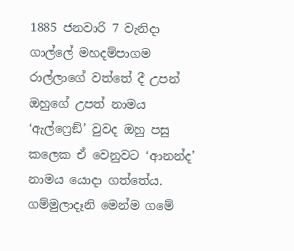1885 ජනවාරි 7 වැනිදා ගාල්ලේ මහදම්පාගම රාල්ලාගේ වත්තේ දී උපන් ඔහුගේ උපත් නාමය ‘ඇල්ෆ්‍රෙඞ්’ වුවද ඔහු පසු කලෙක ඒ වෙනුවට ‘ආනන්ද’ නාමය යොදා ගත්තේය. ගම්මුලාදෑනි මෙන්ම ගමේ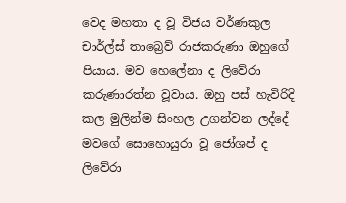වෙද මහතා ද වූ විජය වර්ණකුල චාර්ල්ස් තාබ්‍රෙව් රාජකරුණා ඔහුගේ පියාය. මව හෙලේනා ද ලිවේරා කරුණාරත්න වූවාය. ඔහු පස් හැවිරිදි කල මුලින්ම සිංහල උගන්වන ලද්දේ මවගේ සොහොයුරා වූ ජෝශප් ද ලිවේරා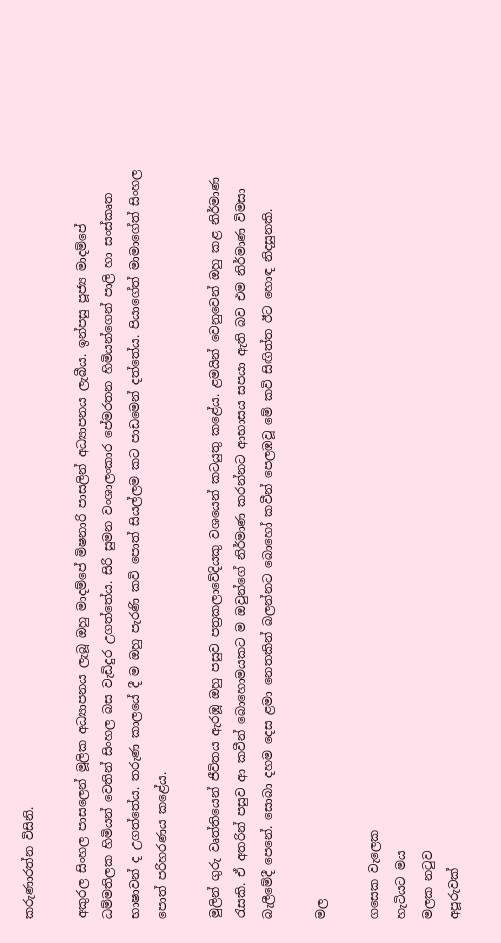කරුණාරත්න විසිනි.

අකුරල සිංහල පාසලෙන් මූලික අධ්‍යාපනය ලැබූ ඔහු මාදම්පේ මිෂනාරි පාසලින් අධ්‍යාපනය ලැබීය. ඉන්පසු පූජ්‍ය මාදම්පේ ධම්මතිලක හිමියන් වෙතින් සිංහල බස වැඩිදුර උගත්තේය. සිරි සුමන වංශාලංකාර පේමරතන හිමියන්ගෙන් පාලි හා සංස්කෘත භාෂාවන් ද උගත්තේය. තරුණ කාලයේ දී ම ඔහු පැරණි කවි පොත් සියල්ලම කට පාඩමෙන් දත්තේය. පියාගේත් මාමාගේත් සිංහල පොත් පරිහරණය කළේය.

මුලින් ගුරු වෘත්තියෙන් ජීවිතය ඇරඹූ ඔහු පසුව පත්‍රකලාවේදියකු වශයෙන් කටයුතු කළේය. ළමයින් වෙනුවෙන් ඔහු කළ නිර්මාණ රැසකි. ඒ අතරින් පසුව ආ කවීන් බොහොමයකට ම ඔවුන්ගේ නිර්මාණ කරන්නට ආභාසය සපයා ඇති බව එම නිර්මාණ විමසා බැලීමේදී පෙනේ. සොබා දහම දෙස ළමා නෙතකින් බලන්නට බොහෝ කවීන් පෙලඹවූ මේ කවි සිඟිත්ත ඊට හොඳ නිදසුනකි.

මල

ගසෙක වැලෙක
හැටියට මය
මලක නටුව
අපූරුවක්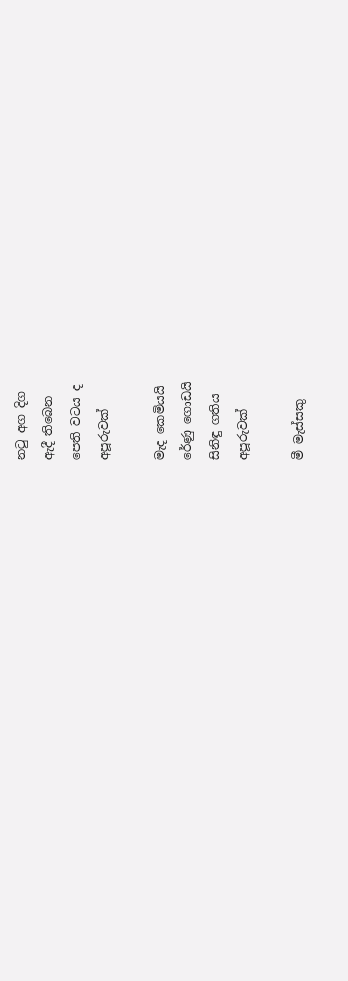නටු අග දිග
ඇදී තිබෙන
පෙති වටය ද
අපූරුවක්

මැද කෙමියයි
රේණු ගොඩයි
සිනිඳු ගතිය
අපූරුවක්

මී මැස්සකු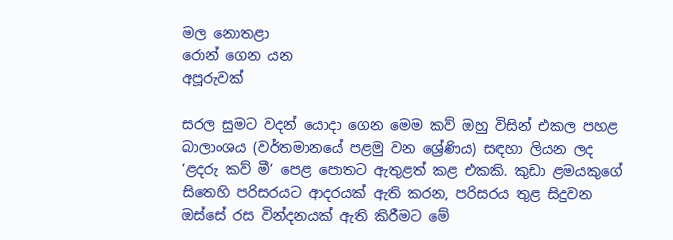මල නොතළා
රොන් ගෙන යන
අපූරුවක්

සරල සුමට වදන් යොදා ගෙන මෙම කව් ඔහු විසින් එකල පහළ බාලාංශය (වර්තමානයේ පළමු වන ශ්‍රේණිය) සඳහා ලියන ලද ‘ළදරු කව් මී’ පෙළ පොතට ඇතුළත් කළ එකකි. කුඩා ළමයකුගේ සිතෙහි පරිසරයට ආදරයක් ඇති කරන, පරිසරය තුළ සිදුවන ඔස්සේ රස වින්දනයක් ඇති කිරීමට මේ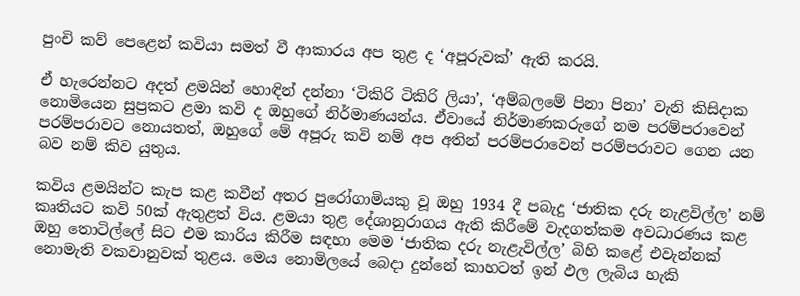පුංචි කව් පෙළෙන් කවියා සමත් වී ආකාරය අප තුළ ද ‘අපූරුවක්’ ඇති කරයි.

ඒ හැරෙන්නට අදත් ළමයින් හොඳින් දන්නා ‘ටිකිරි ටිකිරි ලියා’, ‘අම්බලමේ පිනා පිනා’ වැනි කිසිදාක නොමියෙන සුප්‍රකට ළමා කවි ද ඔහුගේ නිර්මාණයන්ය. ඒවායේ නිර්මාණකරුගේ නම පරම්පරාවෙන් පරම්පරාවට නොයතත්, ඔහුගේ මේ අපූරු කවි නම් අප අතින් පරම්පරාවෙන් පරම්පරාවට ගෙන යන බව නම් කිව යුතුය.

කවිය ළමයින්ට කැප කළ කවීන් අතර පුරෝගාමියකු වූ ඔහු 1934 දී පබැදු ‘ජාතික දරු නැළවිල්ල’ නම් කෘතියට කවි 50ක් ඇතුළත් විය. ළමයා තුළ දේශානුරාගය ඇති කිරීමේ වැදගත්කම අවධාරණය කළ ඔහු තොටිල්ලේ සිට එම කාරිය කිරීම සඳහා මෙම ‘ජාතික දරු නැළැවිල්ල’ බිහි කළේ එවැන්නක් නොමැති වකවානුවක් තුළය. මෙය නොමිලයේ බෙදා දුන්නේ කාහටත් ඉන් ඵල ලැබිය හැකි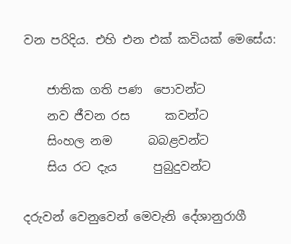වන පරිදිය. එහි එන එක් කවියක් මෙසේය:

    ජාතික ගති පණ  පොවන්ට
    නව ජීවන රස      කවන්ට
    සිංහල නම      බබළවන්ට
    සිය රට දැය      පුබුදුවන්ට

දරුවන් වෙනුවෙන් මෙවැනි දේශානුරාගී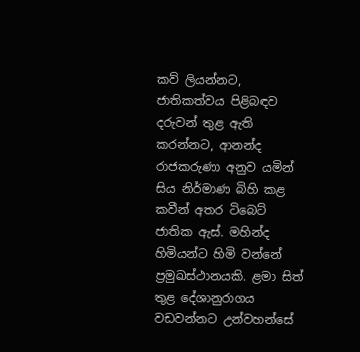කව් ලියන්නට, ජාතිකත්වය පිළිබඳව දරුවන් තුළ ඇති කරන්නට, ආනන්ද රාජකරුණා අනුව යමින් සිය නිර්මාණ බිහි කළ කවීන් අතර ටිබෙට් ජාතික ඇස්. මහින්ද හිමියන්ට හිමි වන්නේ ප්‍රමුඛස්ථානයකි. ළමා සිත් තුළ දේශානුරාගය වඩවන්නට උන්වහන්සේ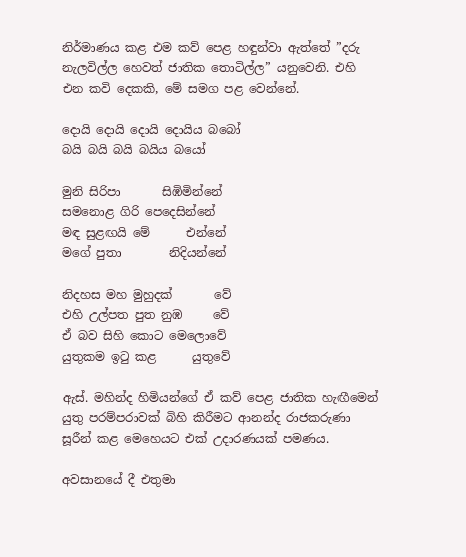නිර්මාණය කළ එම කව් පෙළ හඳුන්වා ඇත්තේ ”දරු නැලවිල්ල හෙවත් ජාතික තොටිල්ල” යනුවෙනි. එහි එන කවි දෙකකි, මේ සමග පළ වෙන්නේ.

දොයි දොයි දොයි දොයිය බබෝ
බයි බයි බයි බයිය බයෝ

මුනි සිරිපා       සිඹිමින්නේ
සමනොළ ගිරි පෙදෙසින්නේ
මඳ සුළඟයි මේ      එන්නේ
මගේ පුතා        නිදියන්නේ

නිදහස මහ මුහුදක්       වේ
එහි උල්පත පුත නුඹ     වේ
ඒ බව සිහි කොට මෙලොවේ
යුතුකම ඉටු කළ      යුතුවේ

ඇස්. මහින්ද හිමියන්ගේ ඒ කව් පෙළ ජාතික හැඟීමෙන් යුතු පරම්පරාවක් බිහි කිරීමට ආනන්ද රාජකරුණා සූරීන් කළ මෙහෙයට එක් උදාරණයක් පමණය.

අවසානයේ දී එතුමා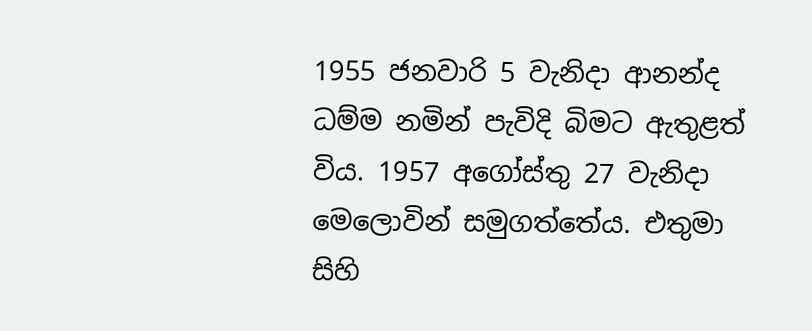1955 ජනවාරි 5 වැනිදා ආනන්ද ධම්ම නමින් පැවිදි බිමට ඇතුළත් විය. 1957 අගෝස්තු 27 වැනිදා මෙලොවින් සමුගත්තේය. එතුමා සිහි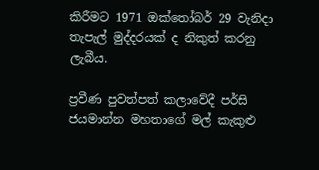කිරීමට 1971 ඔක්තෝබර් 29 වැනිදා තැපැල් මුද්දරයක් ද නිකුත් කරනු ලැබීය.

ප්‍රවීණ පුවත්පත් කලාවේදී පර්සි ජයමාන්න මහතාගේ මල් කැකුළු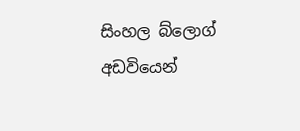සිංහල බ්ලොග් අඩවියෙන්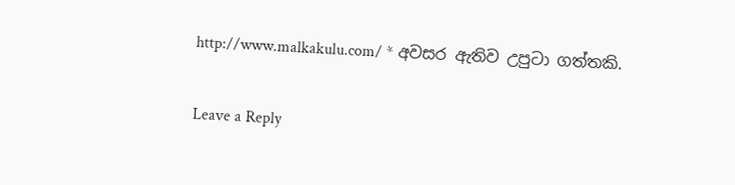http://www.malkakulu.com/ * අවසර ඇතිව උපුටා ගත්තකි.

Leave a Reply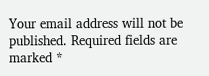Your email address will not be published. Required fields are marked *